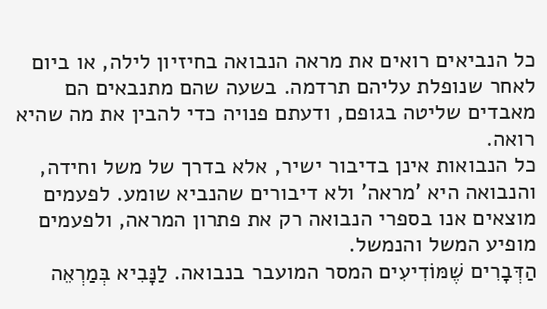כל הנביאים רואים את מראה הנבואה בחיזיון לילה, או ביום לאחר שנופלת עליהם תרדמה. בשעה שהם מתנבאים הם מאבדים שליטה בגופם, ודעתם פנויה כדי להבין את מה שהיא רואה.
כל הנבואות אינן בדיבור ישיר, אלא בדרך של משל וחידה, והנבואה היא 'מראה' ולא דיבורים שהנביא שומע. לפעמים מוצאים אנו בספרי הנבואה רק את פתרון המראה, ולפעמים מופיע המשל והנמשל.
הַדְּבָרִים שֶׁמּוֹדִיעִים המסר המועבר בנבואה. לַנָּבִיא בְּמַרְאֵה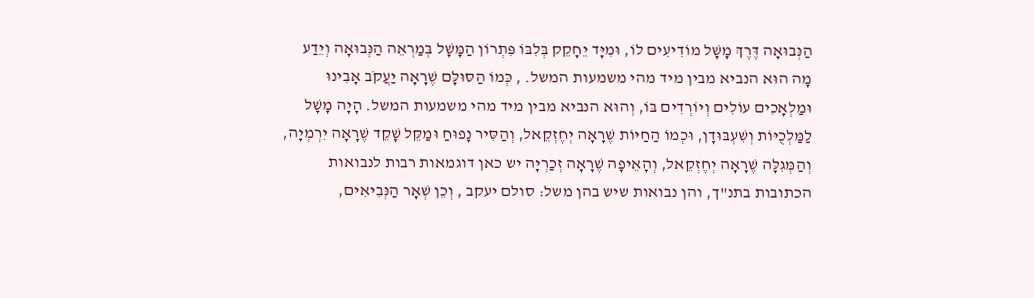הַנְּבוּאָה דֶּרֶךְ מָשָׁל מוֹדִיעִים לוֹ, וּמִיָּד יֵחָקֵק בְּלִבּוֹ פִּתְרוֹן הַמָּשָׁל בְּמַרְאֵה הַנְּבוּאָה וְיֵדַע מָה הוּא הנביא מבין מיד מהי משמעות המשל. , כְּמוֹ הַסּוּלָּם שֶׁרָאָה יַעֲקֹב אָבִינוּ וּמַלְאָכִים עוֹלִים וְיוֹרְדִים בּוֹ, וְהוּא הנביא מבין מיד מהי משמעות המשל. הָיָה מָשָׁל לַמַּלְכֻיּוֹת וְשִׁעְבּוּדָן, וּכְמוֹ הַחַיּוֹת שֶׁרָאָה יְחֶזְקֵאל, וְהַסִּיר נָפוּחַ וּמַקֵּל שָׁקֵד שֶׁרָאָה יִרְמְיָה, וְהַמְּגִלָּה שֶׁרָאָה יְחֶזְקֵאל, וְהָאֵיפָה שֶׁרָאָה זְכַרְיָה יש כאן דוגמאות רבות לנבואות הכתובות בתנ"ך, והן נבואות שיש בהן משל: סולם יעקב , וְכֵן שְׁאָר הַנְּבִיאִים,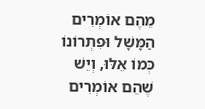מֵהֶם אוֹמְרִים הַמָּשָׁל וּפִתְרוֹנוֹ כְּמוֹ אֵלּוּ, וְיֵשׁ שֶׁהֵם אוֹמְרִים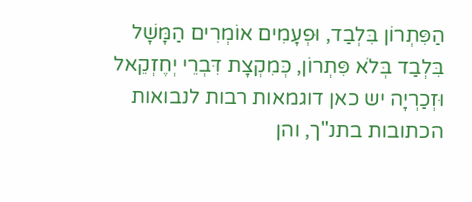הַפִּתְרוֹן בִּלְבַד, וּפְעָמִים אוֹמְרִים הַמָּשָׁל בִּלְבַד בְּלֹא פִּתְרוֹן, כְּמִקְצָת דִּבְרֵי יְחֶזְקֵאל וּזְכַרְיָה יש כאן דוגמאות רבות לנבואות הכתובות בתנ"ך, והן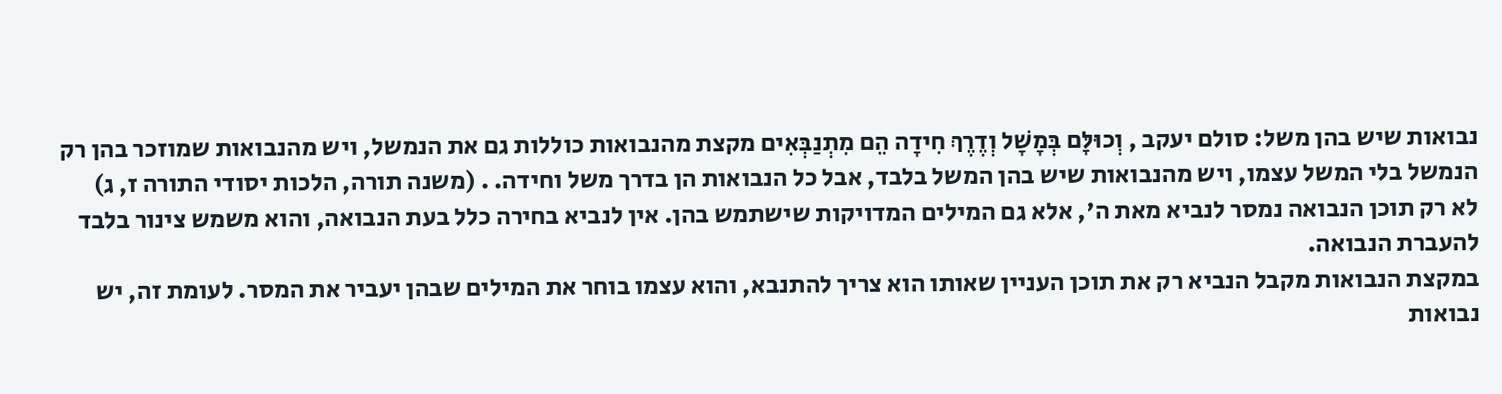נבואות שיש בהן משל: סולם יעקב , וְכוּלָּם בְּמָשָׁל וְדֶרֶךְ חִידָה הֵם מִתְנַבְּאִים מקצת מהנבואות כוללות גם את הנמשל, ויש מהנבואות שמוזכר בהן רק הנמשל בלי המשל עצמו, ויש מהנבואות שיש בהן המשל בלבד, אבל כל הנבואות הן בדרך משל וחידה. . (משנה תורה, הלכות יסודי התורה ז, ג)
לא רק תוכן הנבואה נמסר לנביא מאת ה', אלא גם המילים המדויקות שישתמש בהן. אין לנביא בחירה כלל בעת הנבואה, והוא משמש צינור בלבד להעברת הנבואה.
במקצת הנבואות מקבל הנביא רק את תוכן העניין שאותו הוא צריך להתנבא, והוא עצמו בוחר את המילים שבהן יעביר את המסר. לעומת זה, יש נבואות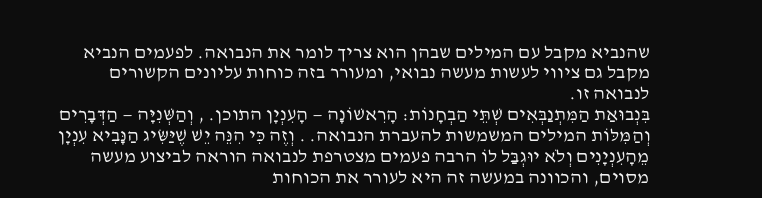שהנביא מקבל עם המילים שבהן הוא צריך לומר את הנבואה. לפעמים הנביא מקבל גם ציווי לעשות מעשה נבואי, ומעורר בזה כוחות עליונים הקשורים לנבואה זו.
בִּנְבוּאַת הַמִּתְנַבְּאִים שְׁתֵּי הַבְחָנוֹת: הָרִאשׁוֹנָה — הָעִנְיָן התוכן. , וְהַשְּׁנִיָּה — הַדְּבָרִים וְהַמִּלּוֹת המילים המשמשות להעברת הנבואה. . וְזֶה כִּי הִנֵּה יֵשׁ שֶׁיַּשִּׂיג הַנָּבִיא עִנְיָן מֵהָעִנְיָנִים וְלֹא יוּגְבַּל לוֹ הרבה פעמים מצטרפת לנבואה הוראה לביצוע מעשה מסוים, והכוונה במעשה זה היא לעורר את הכוחות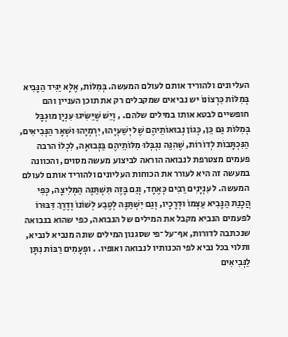העליונים ולהוריד אותם לעולם המעשה. בְּמִלּוֹת, אֶלָּא יַגִּיד הַנָּבִיא בְּמִלּוֹת כִּרְצוֹנוֹ יש נביאים שמקבלים רק את תוכן העניין והם חופשיים לבטא אותו במילים שלהם. , וְיֵשׁ שֶׁיַּשִּׂיגוּ עִנְיָן מוּגְבָּל בְּמִלּוֹת גַּם כֵּן, כְּגוֹן נְבוּאוֹתֵיהֶם שֶׁל יְשַׁעְיָהוּ, יִרְמְיָהוּ וּשְׁאָר הַנְּבִיאִים, הַנִּכְתָּבוֹת לְדוֹרוֹת, שֶׁהִנֵּה נִגְבְּלוּ מִלּוֹתֵיהֶם בַּנְּבוּאָה, לִכְלוֹ הרבה פעמים מצטרפת לנבואה הוראה לביצוע מעשה מסוים, והכוונה במעשה זה היא לעורר את הכוחות העליונים ולהוריד אותם לעולם המעשה. ל עִנְיָנִים רַבִּים כְּאֶחָד, וְגַם בָּזֶה תִּשְׁתַּנֶּה הַמְּלִיצָה, כְּפִי הֲכָנַת הַנָּבִיא עַצְמוֹ וּדְרָכָיו, וְגַם יִשְׁתַּנֶּה לְטֶבַע לְשׁוֹנוֹ וְדֶרֶךְ דִּבּוּרוֹ לפעמים הנביא מקבל את המילים של הנבואה, כפי שהוא בנבואה שנכתבה לדורות, אף־על־פי שסגנון המילים שונה מנביא לנביא, ותלוי בכל נביא לפי הכנותיו לנבואה ואופיו. . וּפְעָמִים רַבּוֹת נִתָּן לַנְּבִיאִים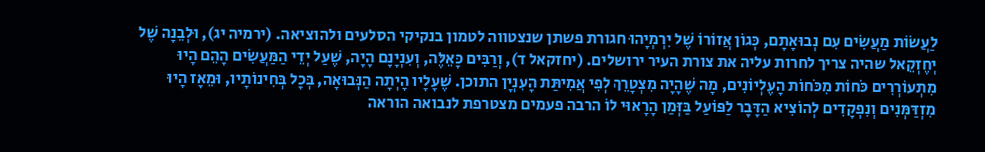לַעֲשׂוֹת מַעֲשִׂים עִם נְבוּאָתָם, כְּגוֹן אֲזוֹרוֹ שֶׁל יִרְמְיָהוּ חגורת פשתן שנצטווה לטמון בנקיקי הסלעים ולהוציאה. (ירמיה יג), וּלְבֵנָה שֶׁל יְחֶזְקֵאל שהיה צריך לחרות עליה את צורת העיר ירושלים. (יחזקאל ד), וְרַבִּים כָּאֵלֶּה, וְעִנְיָנָם הָיָה, שֶׁעַל יְדֵי הַמַּעֲשִׂים הָהֵם הָיוּ מִתְעוֹרְרִים כֹּחוֹת מִכֹּחוֹת הָעֶלְיוֹנִים, מָה שֶׁהָיָה מִצְטָרֵךְ לְפִי אֲמִיתַּת הָעִנְיָן התוכן. שֶׁעָלָיו הָיְתָה הַנְּבוּאָה, בְּכָל בְּחִינוֹתָיו, וּמֵאָז הָיוּ מִזְדַּמְּנִים וְנִפְקָדִים לְהוֹצִיא הַדָּבָר לַפּוֹעַל בַּזְּמַן הָרָאוּי לוֹ הרבה פעמים מצטרפת לנבואה הוראה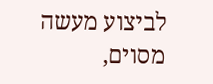לביצוע מעשה מסוים,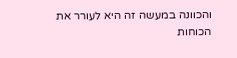והכוונה במעשה זה היא לעורר את הכוחות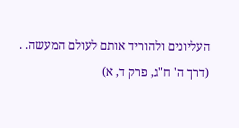העליונים ולהוריד אותם לעולם המעשה. . (דרך ה' ח"ג, פרק ד, א)